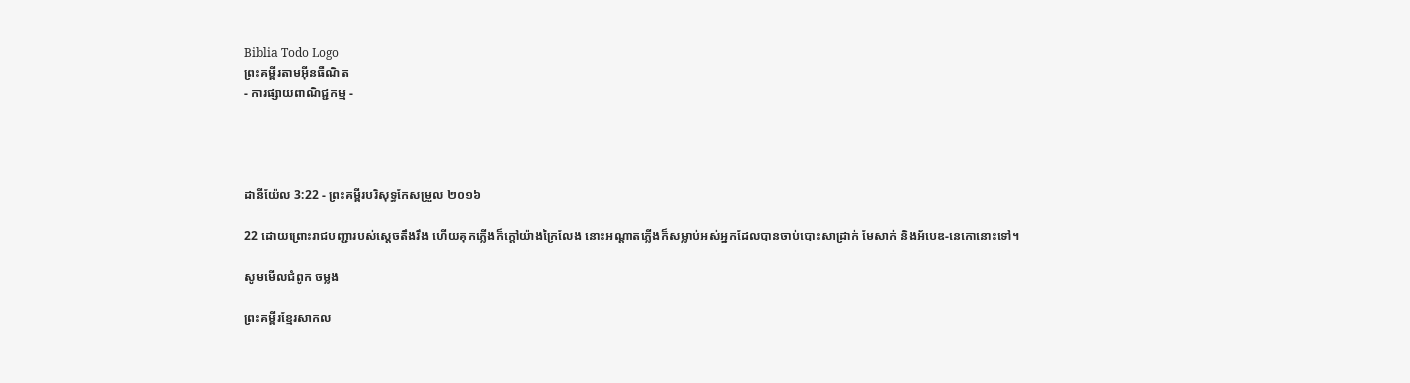Biblia Todo Logo
ព្រះគម្ពីរតាមអ៊ីនធឺណិត
- ការផ្សាយពាណិជ្ជកម្ម -




ដានី‌យ៉ែល 3:22 - ព្រះគម្ពីរបរិសុទ្ធកែសម្រួល ២០១៦

22 ដោយព្រោះរាជបញ្ជារបស់ស្តេចតឹងរឹង ហើយគុកភ្លើងក៏ក្តៅយ៉ាងក្រៃ‌លែង នោះអណ្ដាតភ្លើងក៏សម្លាប់អស់អ្នកដែលបានចាប់បោះសាដ្រាក់ មែសាក់ និងអ័បេឌ-នេកោនោះទៅ។

សូមមើលជំពូក ចម្លង

ព្រះគម្ពីរខ្មែរសាកល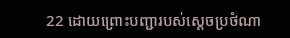22 ដោយព្រោះបញ្ជារបស់ស្ដេចប្រថំណា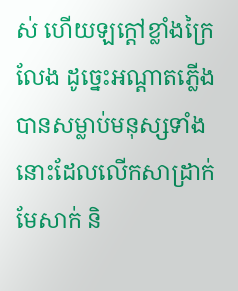ស់ ហើយឡក្ដៅខ្លាំងក្រៃលែង ដូច្នេះអណ្ដាតភ្លើងបានសម្លាប់មនុស្សទាំងនោះដែលលើកសាដ្រាក់ មែសាក់ និ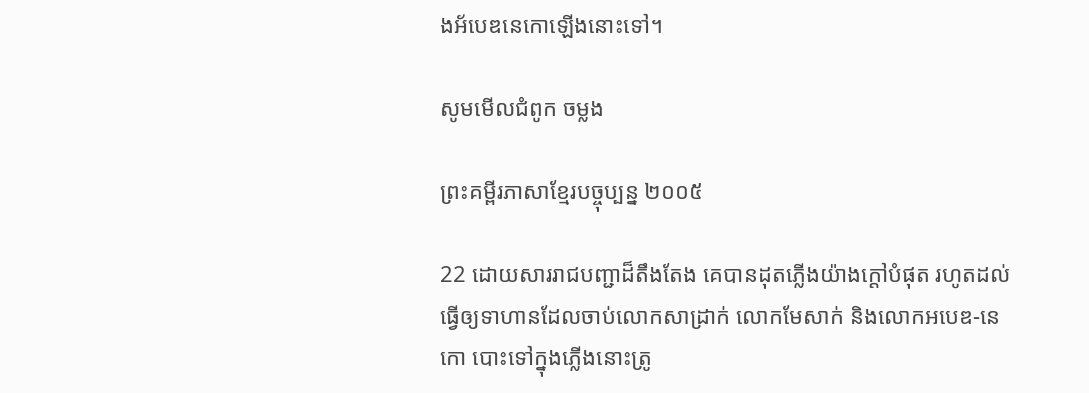ងអ័បេឌនេកោឡើងនោះទៅ។

សូមមើលជំពូក ចម្លង

ព្រះគម្ពីរភាសាខ្មែរបច្ចុប្បន្ន ២០០៥

22 ដោយ‌សាររាជបញ្ជាដ៏តឹង‌តែង គេបានដុតភ្លើងយ៉ាងក្ដៅបំផុត រហូតដល់ធ្វើឲ្យទាហានដែលចាប់លោកសាដ្រាក់ លោកមែសាក់ និងលោកអបេឌ-នេកោ បោះទៅក្នុងភ្លើងនោះត្រូ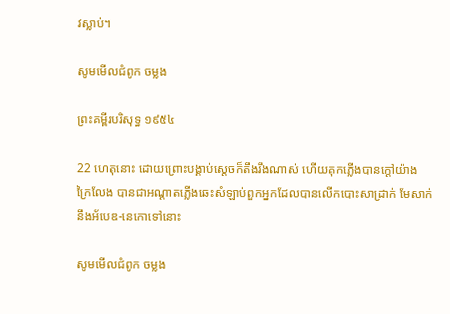វស្លាប់។

សូមមើលជំពូក ចម្លង

ព្រះគម្ពីរបរិសុទ្ធ ១៩៥៤

22 ហេតុនោះ ដោយព្រោះបង្គាប់ស្តេចក៏តឹងរឹងណាស់ ហើយគុកភ្លើងបានក្តៅយ៉ាងក្រៃ‌លែង បានជាអណ្តាតភ្លើងឆេះសំឡាប់ពួកអ្នកដែលបានលើកបោះសាដ្រាក់ មែសាក់ នឹងអ័បេឌ-នេកោទៅនោះ

សូមមើលជំពូក ចម្លង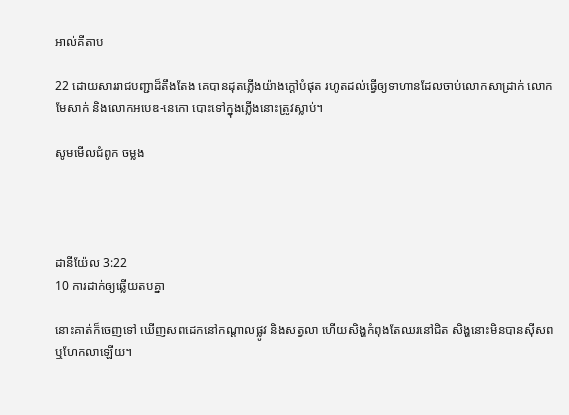អាល់គីតាប

22 ដោយ‌សាររាជបញ្ជាដ៏តឹង‌តែង គេបានដុតភ្លើងយ៉ាងក្ដៅបំផុត រហូតដល់ធ្វើឲ្យទាហានដែលចាប់លោកសាដ្រាក់ លោកមែសាក់ និងលោកអបេឌ-នេកោ បោះទៅក្នុងភ្លើងនោះត្រូវស្លាប់។

សូមមើលជំពូក ចម្លង




ដានី‌យ៉ែល 3:22
10 ការដាក់ឲ្យឆ្លើយតបគ្នា

នោះគាត់ក៏ចេញទៅ ឃើញសពដេកនៅកណ្ដាលផ្លូវ និងសត្វលា ហើយសិង្ហកំពុងតែឈរនៅជិត សិង្ហនោះមិនបានស៊ីសព ឬហែកលាឡើយ។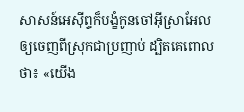សាសន៍អេស៊ីព្ទក៏បង្ខំកូនចៅអ៊ីស្រា‌អែលឲ្យចេញពីស្រុកជាប្រញាប់ ដ្បិតគេពោលថា៖ «យើង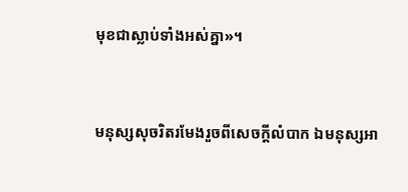មុខជាស្លាប់ទាំងអស់គ្នា»។


មនុស្សសុចរិតរមែងរួចពីសេចក្ដីលំបាក ឯមនុស្សអា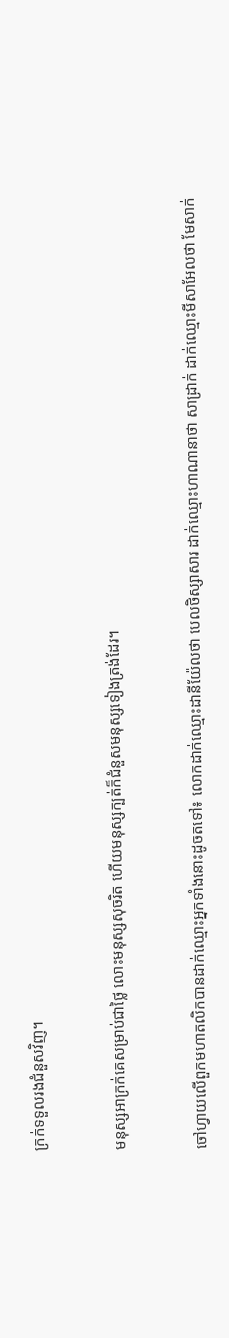ក្រក់ទទួលរងជំនួសវិញ។


មនុស្សអាក្រក់គេសម្រាប់ជាថ្លៃ លោះមនុស្សសុចរិត ហើយមនុស្សក្បត់ក៏ជំនួសមនុស្សទៀងត្រង់ដែរ។


ចៅ‌ហ្វាយលើពួកមហា‌តលិកបានដាក់ឈ្មោះអ្នកទាំងនោះដូចតទៅ៖ លោកដាក់ឈ្មោះដានី‌យ៉ែលថា បេលថិ‌ស្សាសារ ដាក់ឈ្មោះហាណា‌នាថា សាដ្រាក់ ដាក់ឈ្មោះមីសា‌អែលថា មែសាក់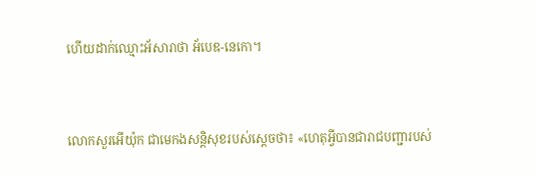ហើយដាក់ឈ្មោះអ័‌សារាថា អ័បេឌ-នេកោ។


លោកសួរអើយ៉ុក ជាមេកង‌សន្ដិសុខរបស់ស្ដេចថា៖ «ហេតុអ្វីបានជារាជ‌បញ្ជារបស់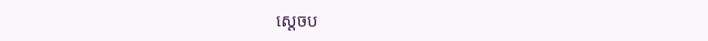ស្តេចប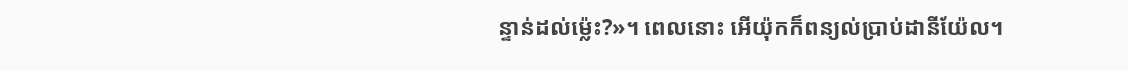ន្ទាន់ដល់ម៉្លេះ?»។ ពេលនោះ អើយ៉ុកក៏ពន្យល់ប្រាប់ដានី‌យ៉ែល។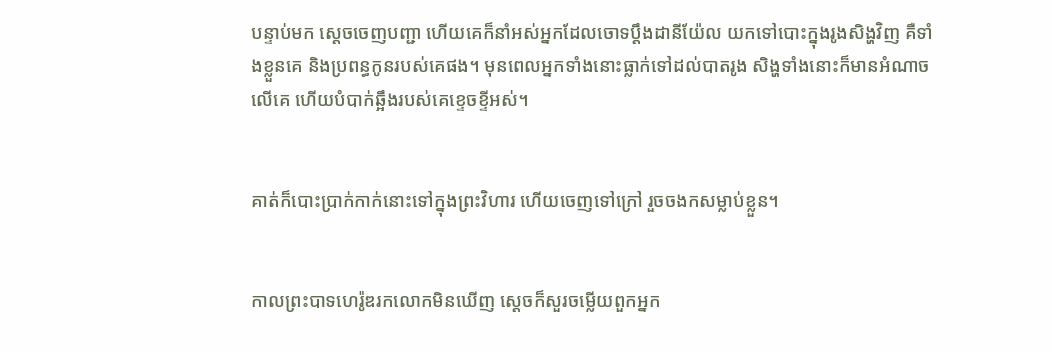បន្ទាប់មក ស្ដេចចេញបញ្ជា ហើយគេក៏នាំអស់អ្នកដែលចោទប្ដឹងដានី‌យ៉ែល យកទៅបោះក្នុងរូងសិង្ហវិញ គឺទាំងខ្លួនគេ និងប្រពន្ធកូនរបស់គេផង។ មុនពេលអ្នកទាំងនោះធ្លាក់ទៅដល់បាតរូង សិង្ហទាំង‌នោះក៏មានអំណាចលើគេ ហើយបំបាក់ឆ្អឹងរបស់គេខ្ទេច‌ខ្ទីអស់។


គាត់ក៏បោះប្រាក់កាក់នោះទៅក្នុងព្រះ‌វិហារ ហើយចេញទៅក្រៅ រួចចងកសម្លាប់ខ្លួន។


កាលព្រះ‌បាទហេរ៉ូឌរកលោកមិនឃើញ ស្ដេចក៏សួរចម្លើយពួកអ្នក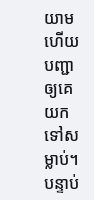យាម ហើយបញ្ជាឲ្យគេយកទៅសម្លាប់។ បន្ទាប់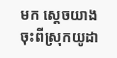មក ស្តេចយាងចុះពីស្រុកយូដា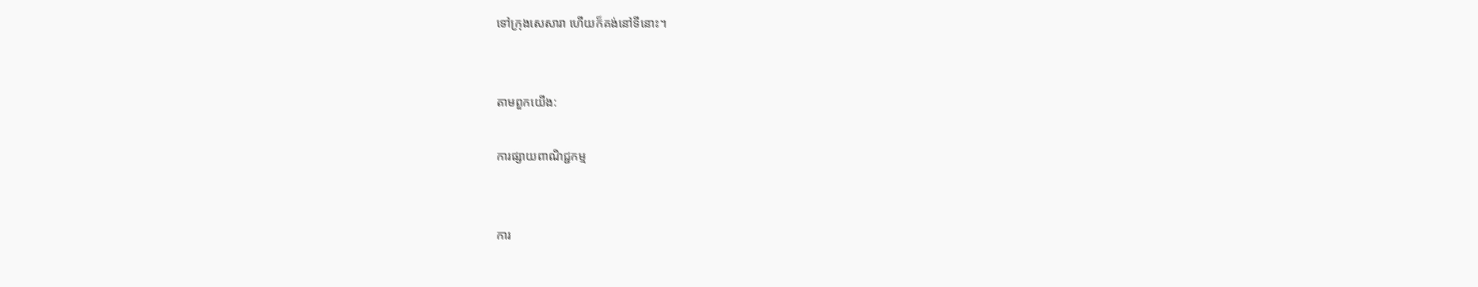ទៅក្រុងសេ‌សារា ហើយក៏គង់នៅទីនោះ។


តាមពួកយើង:

ការផ្សាយពាណិជ្ជកម្ម


ការ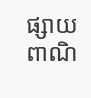ផ្សាយពាណិ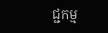ជ្ជកម្ម